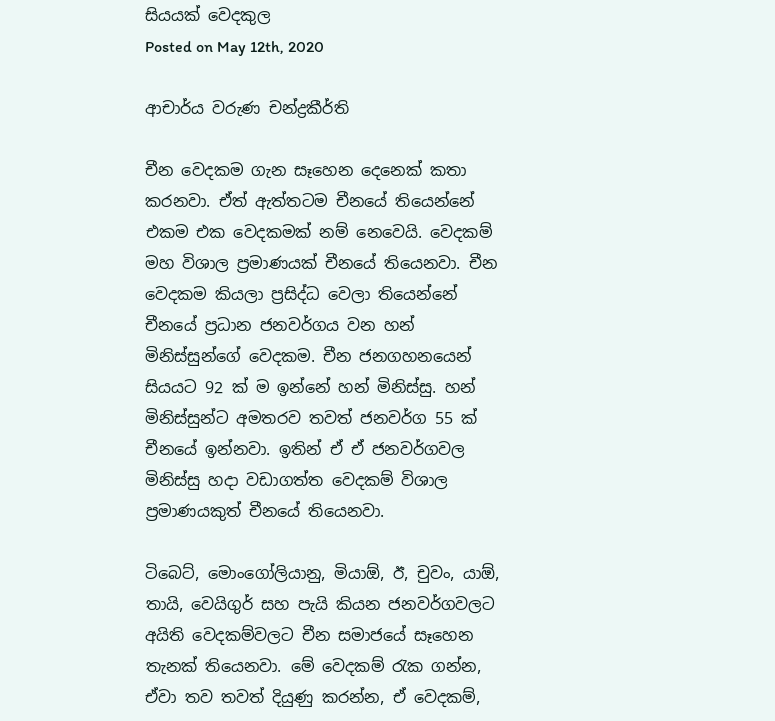සියයක් වෙදකුල
Posted on May 12th, 2020

ආචාර්ය වරුණ චන්ද්‍රකීර්ති

චීන වෙදකම ගැන සෑහෙන දෙනෙක් කතා කරනවා. ඒත් ඇත්තටම චීනයේ තියෙන්නේ එකම එක වෙදකමක් නම් නෙවෙයි. වෙදකම් මහ විශාල ප්‍රමාණයක් චීනයේ තියෙනවා. චීන වෙදකම කියලා ප්‍රසිද්ධ වෙලා තියෙන්නේ චීනයේ ප්‍රධාන ජනවර්ගය වන හන් මිනිස්සුන්ගේ වෙදකම. චීන ජනගහනයෙන් සියයට 92 ක් ම ඉන්නේ හන් මිනිස්සු. හන් මිනිස්සුන්ට අමතරව තවත් ජනවර්ග 55 ක් චීනයේ ඉන්නවා. ඉතින් ඒ ඒ ජනවර්ගවල මිනිස්සු හදා වඩාගත්ත වෙදකම් විශාල ප්‍රමාණයකුත් චීනයේ තියෙනවා.

ටිබෙට්, මොංගෝලියානු, මියාඕ, ඊ, චුවං, යාඕ, තායි, වෙයිගුර් සහ පැයි කියන ජනවර්ගවලට අයිති වෙදකම්වලට ‍චීන සමාජයේ සෑහෙන තැනක් තියෙනවා. මේ වෙදකම් රැක ගන්න, ඒවා තව තවත් දියුණු කරන්න, ඒ වෙදකම්,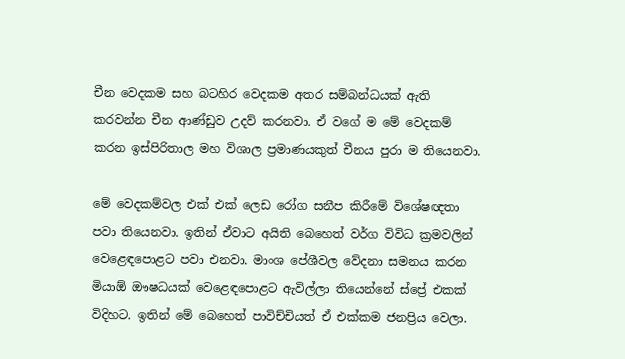චීන වෙදකම සහ බටහිර වෙදකම අතර සම්බන්ධයක් ඇති කරවන්න චීන ආණ්ඩුව උදව් කරනවා. ඒ වගේ ම මේ වෙදකම් කරන ඉස්පිරිතාල මහ විශාල ප්‍රමාණයකුත් චීනය පුරා ම තියෙනවා.

මේ වෙදකම්වල එක් එක් ලෙඩ රෝග සනීප කිරීමේ විශේෂඥතා පවා තියෙනවා. ඉතින් ඒවාට අයිති බෙහෙත් වර්ග විවිධ ක්‍රමවලින් වෙළෙඳපොළට පවා එනවා. මාංශ පේශීවල වේදනා සමනය කරන මියාඕ ඖෂධයක් වෙළෙඳපොළට ඇවිල්ලා තියෙන්නේ ස්ප්‍රේ එකක් විදිහට. ඉතින් මේ බෙහෙත් පාවිච්චියත් ඒ එක්කම ජනප්‍රිය වෙලා.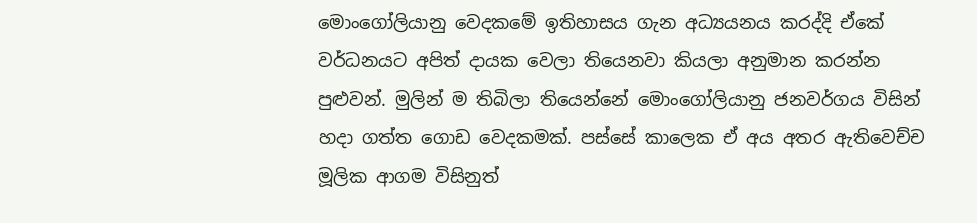මොංගෝලියානු වෙදකමේ ඉතිහාසය ගැන අධ්‍යයනය කරද්දි ඒකේ වර්ධනයට අපිත් දායක වෙලා තියෙනවා කියලා අනුමාන කරන්න පුළුවන්. මුලින් ම තිබිලා තියෙන්නේ මොංගෝලියානු ජනවර්ගය විසින් හදා ගත්ත ගොඩ වෙදකමක්. පස්සේ කාලෙක ඒ අය අතර ඇතිවෙච්ච මූලික ආගම විසිනුත්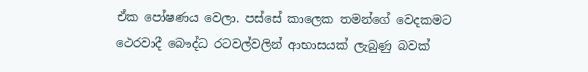ඒක පෝෂණය වෙලා. පස්සේ කාලෙක තමන්ගේ වෙදකමට ථෙරවාදී බෞද්ධ රටවල්වලින් ආභාසයක් ලැබුණු බවක්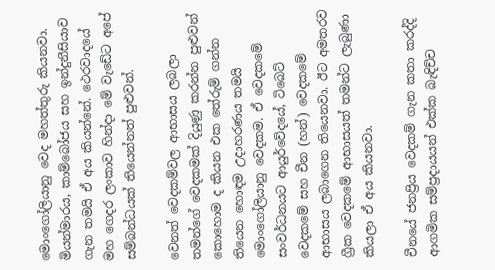මොංගෝලියානු වෙද මහත්තුරු කියනවා. මියන්මාරය, කාම්බෝජය සහ ඉන්දුනීසියාව ගැන තමයි ඒ අය කියන්නේ. ථෙරවාදයේ මහ ගෙදර ලංකාව හින්දා මේ වැඩේට අපේ සම්බන්ධයක් තියෙන්නත් පුළුවන්.

වෙනත් වෙදකම්වල ආභාසය ලබලා තමන්ගේ වෙදකමක් දියුණු කරන්න පුළුවන් කොහොම ද කියන එක තේරුම් ගන්න තියෙන හොඳම උදාහරණය තමයි මොංගෝලියානු වෙදකම. ඒ වෙදකමේ සංවර්ධනයට ආයුර්වේදයේ, ටිබෙට් වෙදකමේ සහ චීන (හන්) වෙදකමේ ආභාසය ලබාගෙන තියෙනවා. ඊට අමතරව ග්‍රීක වෙදකමේ ආභාසයත් තමන්ට ලැබුණා කියලා ඒ අය කියනවා.

චීනයේ ජනප්‍රිය වෙදකම් ගැන කතා කරද්දි ආගමික සම්ප්‍රදායයන් එක්ක බැඳිච්ච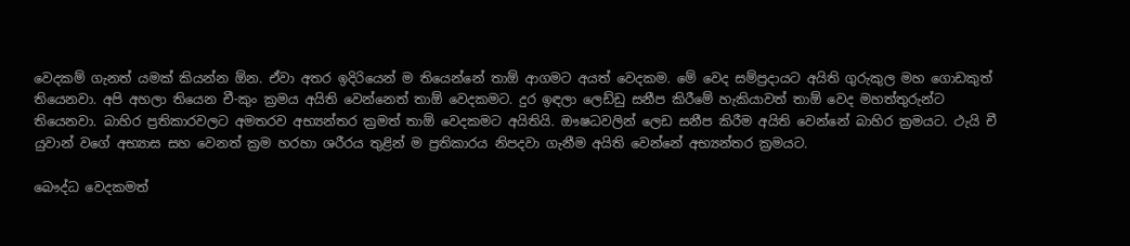වෙදකම් ගැනත් යමක් කියන්න ඕන. ඒවා අතර ඉදිරියෙන් ම තියෙන්නේ තාඕ ආගමට අයත් වෙදකම. මේ වෙද සම්ප්‍රදායට අයිති ගුරුකුල මහ ගොඩකුත් තියෙනවා. අපි අහලා තියෙන චී-කුං ක්‍රමය අයිති වෙන්නෙත් තාඕ වෙදකමට. දුර ඉඳලා ලෙඩ්ඩු සනීප කිරීමේ හැකියාවත් තාඕ වෙද මහත්තුරුන්ට තියෙනවා. බාහිර ප්‍රතිකාරවලට අමතරව අභ්‍යන්තර ක්‍රමත් තාඕ වෙදකමට අයිතියි. ඖෂධවලින් ලෙඩ සනීප කිරීම අයිති වෙන්නේ බාහිර ක්‍රමයට. ථැයි චී යුවාන් වගේ අභ්‍යාස සහ වෙනත් ක්‍රම හරහා ශරීරය තුළින් ම ප්‍රතිකාරය නිපදවා ගැනීම අයිති වෙන්නේ අභ්‍යන්තර ක්‍රමයට.

බෞද්ධ වෙදකමත්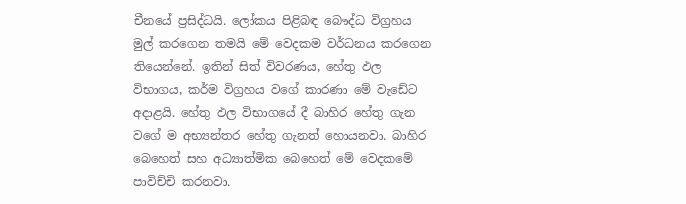චීනයේ ප්‍රසිද්ධයි. ලෝකය පිළිබඳ බෞද්ධ විග්‍රහය මුල් කරගෙන තමයි මේ වෙදකම වර්ධනය කරගෙන තියෙන්නේ. ඉතින් සිත් විවරණය, හේතු ඵල විභාගය, කර්ම විග්‍රහය වගේ කාරණා මේ වැඩේට අදාළයි. හේතු ඵල විභාගයේ දී බාහිර හේතු ගැන වගේ ම අභ්‍යන්තර හේතු ගැනත් හොයනවා. බාහිර බෙහෙත් සහ අධ්‍යාත්මික බෙහෙත් මේ වෙදකමේ පාවිච්චි කරනවා.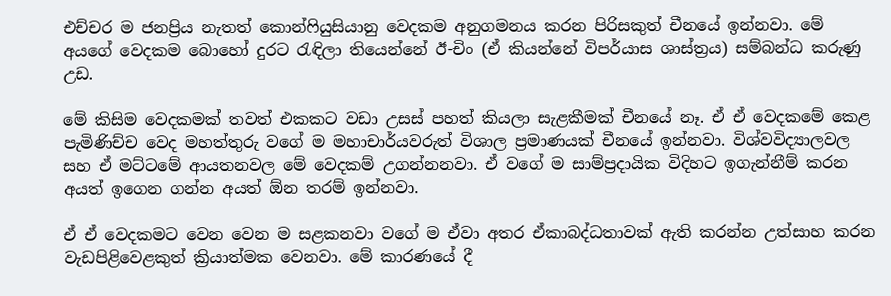එච්චර ම ජනප්‍රිය නැතත් කොන්ෆියුසියානු වෙදකම අනුගමනය කරන පිරිසකුත් චීනයේ ඉන්නවා. මේ අයගේ වෙදකම බොහෝ දුරට රැඳිලා තියෙන්නේ ඊ-චිං (ඒ කියන්නේ විපර්යාස ශාස්ත්‍රය) සම්බන්ධ කරුණු උඩ.

මේ කිසිම වෙදකමක් තවත් එකකට වඩා උසස් පහත් කියලා සැළකීමක් චීනයේ නෑ. ඒ ඒ වෙදකමේ කෙළ පැමිණිච්ච වෙද මහත්තුරු වගේ ම මහාචාර්යවරුත් විශාල ප්‍රමාණයක් චීනයේ ඉන්නවා. විශ්වවිද්‍යාලවල සහ ඒ මට්ටමේ ආයතනවල මේ වෙදකම් උගන්නනවා. ඒ වගේ ම සාම්ප්‍රදායික විදිහට ඉගැන්නීම් කරන අයත් ඉගෙන ගන්න අයත් ඕන තරම් ඉන්නවා.

ඒ ඒ වෙදකමට වෙන වෙන ම සළකනවා වගේ ම ඒවා අතර ඒකාබද්ධතාවක් ඇති කරන්න උත්සාහ කරන වැඩපිළිවෙළකුත් ක්‍රියාත්මක වෙනවා. මේ කාරණයේ දී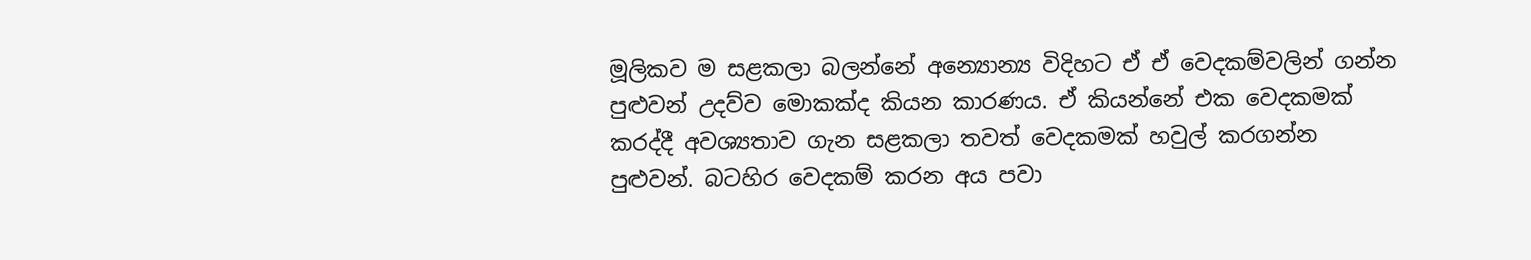මූලිකව ම සළකලා බලන්නේ අන්‍යොන්‍ය විදිහට ඒ ඒ වෙදකම්වලින් ගන්න පුළුවන් උදව්ව මොකක්ද කියන කාරණය. ඒ කියන්නේ එක වෙදකමක් කරද්දී අවශ්‍යතාව ගැන සළකලා තවත් වෙදකමක් හවුල් කරගන්න පුළුවන්. බටහිර වෙදකම් කරන අය පවා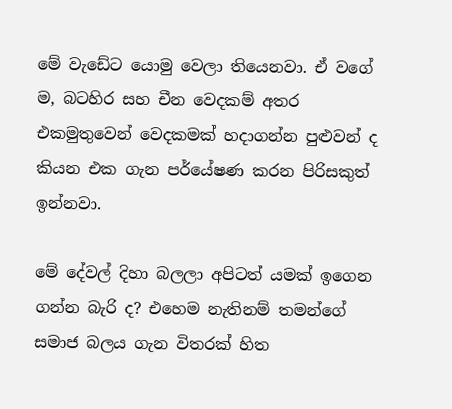මේ වැඩේට යොමු වෙලා තියෙනවා. ඒ වගේ ම, බටහිර සහ චීන වෙදකම් අතර එකමුතුවෙන් වෙදකමක් හදාගන්න පුළුවන් ද කියන එක ගැන පර්යේෂණ කරන පිරිසකුත් ඉන්නවා.

මේ දේවල් දිහා බලලා අපිටත් යමක් ඉගෙන ගන්න බැරි ද? එහෙම නැතිනම් තමන්ගේ සමාජ බලය ගැන විතරක් හිත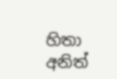හිතා අනිත්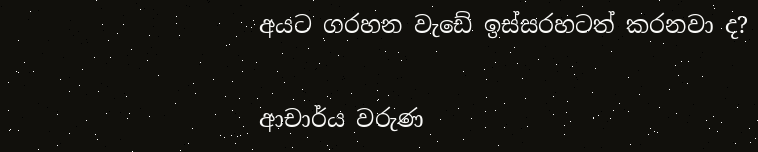අයට ගරහන වැඩේ ඉස්සරහටත් කරනවා ද?

ආචාර්ය වරුණ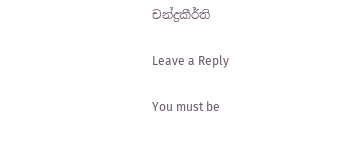චන්ද්‍රකීර්ති

Leave a Reply

You must be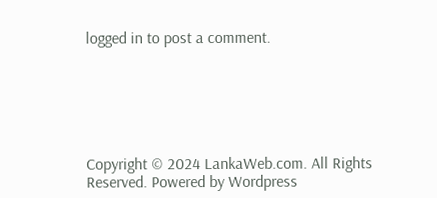logged in to post a comment.






Copyright © 2024 LankaWeb.com. All Rights Reserved. Powered by Wordpress